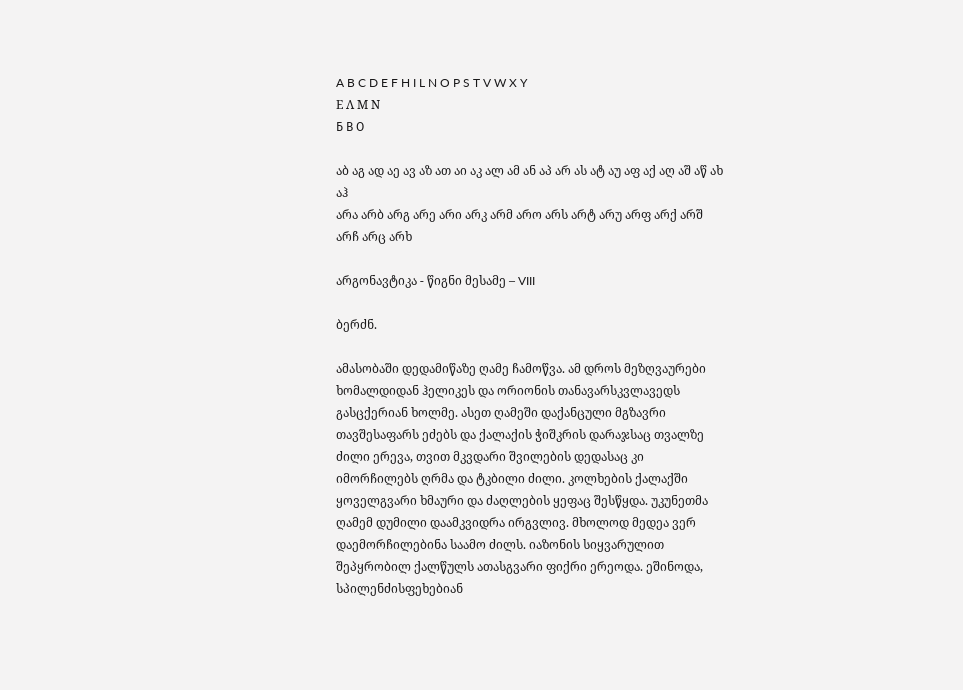A B C D E F H I L N O P S T V W X Y
Ε Λ Μ Ν
Б В О

აბ აგ ად აე ავ აზ ათ აი აკ ალ ამ ან აპ არ ას ატ აუ აფ აქ აღ აშ აწ ახ აჰ
არა არბ არგ არე არი არკ არმ არო არს არტ არუ არფ არქ არშ არჩ არც არხ

არგონავტიკა - წიგნი მესამე – VIII

ბერძნ.

ამასობაში დედამიწაზე ღამე ჩამოწვა. ამ დროს მეზღვაურები ხომალდიდან ჰელიკეს და ორიონის თანავარსკვლავედს გასცქერიან ხოლმე. ასეთ ღამეში დაქანცული მგზავრი თავშესაფარს ეძებს და ქალაქის ჭიშკრის დარაჯსაც თვალზე ძილი ერევა, თვით მკვდარი შვილების დედასაც კი იმორჩილებს ღრმა და ტკბილი ძილი. კოლხების ქალაქში ყოველგვარი ხმაური და ძაღლების ყეფაც შესწყდა. უკუნეთმა ღამემ დუმილი დაამკვიდრა ირგვლივ. მხოლოდ მედეა ვერ დაემორჩილებინა საამო ძილს. იაზონის სიყვარულით შეპყრობილ ქალწულს ათასგვარი ფიქრი ერეოდა. ეშინოდა, სპილენძისფეხებიან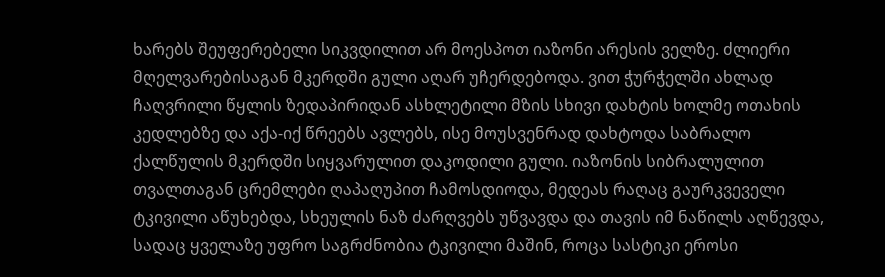ხარებს შეუფერებელი სიკვდილით არ მოესპოთ იაზონი არესის ველზე. ძლიერი მღელვარებისაგან მკერდში გული აღარ უჩერდებოდა. ვით ჭურჭელში ახლად ჩაღვრილი წყლის ზედაპირიდან ასხლეტილი მზის სხივი დახტის ხოლმე ოთახის კედლებზე და აქა-იქ წრეებს ავლებს, ისე მოუსვენრად დახტოდა საბრალო ქალწულის მკერდში სიყვარულით დაკოდილი გული. იაზონის სიბრალულით თვალთაგან ცრემლები ღაპაღუპით ჩამოსდიოდა, მედეას რაღაც გაურკვეველი ტკივილი აწუხებდა, სხეულის ნაზ ძარღვებს უწვავდა და თავის იმ ნაწილს აღწევდა, სადაც ყველაზე უფრო საგრძნობია ტკივილი მაშინ, როცა სასტიკი ეროსი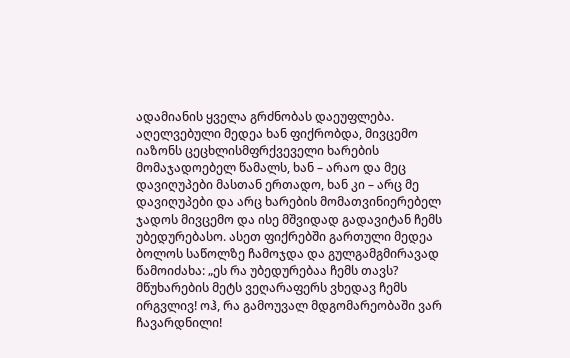ადამიანის ყველა გრძნობას დაეუფლება. აღელვებული მედეა ხან ფიქრობდა, მივცემო იაზონს ცეცხლისმფრქვეველი ხარების მომაჯადოებელ წამალს, ხან – არაო და მეც დავიღუპები მასთან ერთადო, ხან კი – არც მე დავიღუპები და არც ხარების მომათვინიერებელ ჯადოს მივცემო და ისე მშვიდად გადავიტან ჩემს უბედურებასო. ასეთ ფიქრებში გართული მედეა ბოლოს საწოლზე ჩამოჯდა და გულგამგმირავად წამოიძახა: „ეს რა უბედურებაა ჩემს თავს? მწუხარების მეტს ვეღარაფერს ვხედავ ჩემს ირგვლივ! ოჰ, რა გამოუვალ მდგომარეობაში ვარ ჩავარდნილი!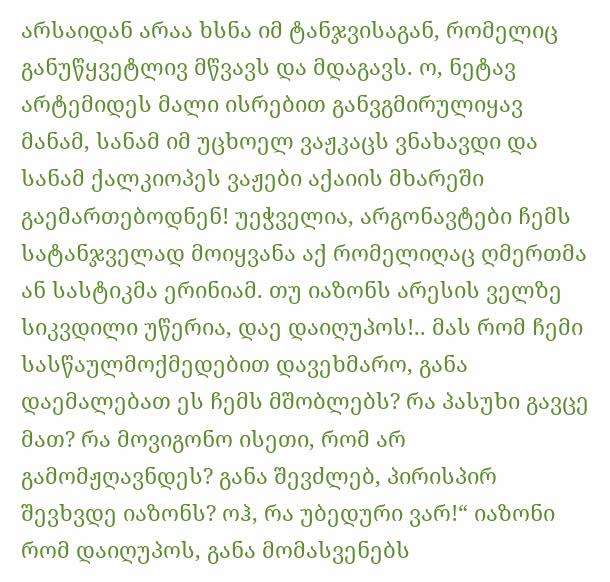არსაიდან არაა ხსნა იმ ტანჯვისაგან, რომელიც განუწყვეტლივ მწვავს და მდაგავს. ო, ნეტავ არტემიდეს მალი ისრებით განვგმირულიყავ მანამ, სანამ იმ უცხოელ ვაჟკაცს ვნახავდი და სანამ ქალკიოპეს ვაჟები აქაიის მხარეში გაემართებოდნენ! უეჭველია, არგონავტები ჩემს სატანჯველად მოიყვანა აქ რომელიღაც ღმერთმა ან სასტიკმა ერინიამ. თუ იაზონს არესის ველზე სიკვდილი უწერია, დაე დაიღუპოს!.. მას რომ ჩემი სასწაულმოქმედებით დავეხმარო, განა დაემალებათ ეს ჩემს მშობლებს? რა პასუხი გავცე მათ? რა მოვიგონო ისეთი, რომ არ გამომჟღავნდეს? განა შევძლებ, პირისპირ შევხვდე იაზონს? ოჰ, რა უბედური ვარ!“ იაზონი რომ დაიღუპოს, განა მომასვენებს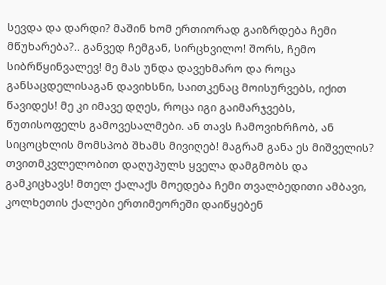სევდა და დარდი? მაშინ ხომ ერთიორად გაიზრდება ჩემი მწუხარება?.. განვედ ჩემგან, სირცხვილო! შორს, ჩემო სიბრწყინვალევ! მე მას უნდა დავეხმარო და როცა განსაცდელისაგან დავიხსნი, საითკენაც მოისურვებს, იქით წავიდეს! მე კი იმავე დღეს, როცა იგი გაიმარჯვებს, წუთისოფელს გამოვესალმები. ან თავს ჩამოვიხრჩობ, ან სიცოცხლის მომსპობ შხამს მივიღებ! მაგრამ განა ეს მიშველის? თვითმკვლელობით დაღუპულს ყველა დამგმობს და გამკიცხავს! მთელ ქალაქს მოედება ჩემი თვალბედითი ამბავი, კოლხეთის ქალები ერთიმეორეში დაიწყებენ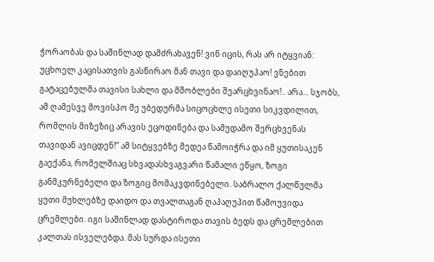ჭორაობას და საშინლად დამძრახავენ! ვინ იცის, რას არ იტყვიან: უცხოელ კაცისათვის გასწირაო მან თავი და დაიღუპაო! ვნებით გატაცებულმა თავისი სახლი და მშობლები შეარცხვინაო!.. არა... სჯობს, ამ ღამესვე მოვისპო მე უბედურმა სიცოცხლე ისეთი სიკვდილით, რომლის მიზეზიც არავის ეცოდინება და სამუდამო შერცხვენას თავიდან ავიცდენ!“ ამ სიტყვებზე მედეა წამოიჭრა და იმ ყუთისაკენ გაექანა, რომელშიაც სხვადასხვაგვარი წამალი ეწყო, ზოგი განმკურნებელი და ზოგიც მომაკვდინებელი. საბრალო ქალწულმა ყუთი მუხლებზე დაიდო და თვალთაგან ღაპაღუპით წამოუვიდა ცრემლები. იგი საშინლად დასტიროდა თავის ბედს და ცრემლებით კალთას ისველებდა. მას სურდა ისეთი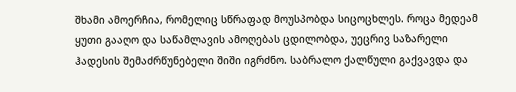შხამი ამოერჩია, რომელიც სწრაფად მოუსპობდა სიცოცხლეს. როცა მედეამ ყუთი გააღო და საწამლავის ამოღებას ცდილობდა, უეცრივ საზარელი ჰადესის შემაძრწუნებელი შიში იგრძნო. საბრალო ქალწული გაქვავდა და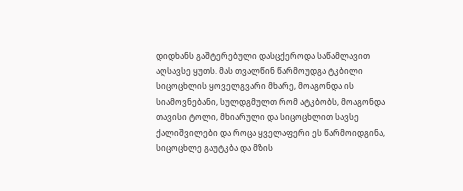დიდხანს გაშტერებული დასცქეროდა საწამლავით აღსავსე ყუთს. მას თვალწინ წარმოუდგა ტკბილი სიცოცხლის ყოველგვარი მხარე, მოაგონდა ის სიამოვნებანი, სულდგმულთ რომ ატკბობს, მოაგონდა თავისი ტოლი, მხიარული და სიცოცხლით სავსე ქალიშვილები და როცა ყველაფერი ეს წარმოიდგინა, სიცოცხლე გაუტკბა და მზის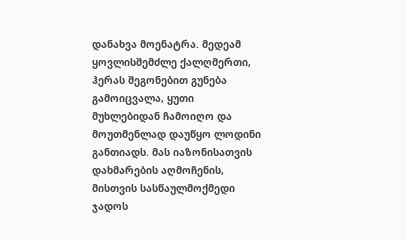დანახვა მოენატრა. მედეამ ყოვლისშემძლე ქალღმერთი, ჰერას შეგონებით გუნება გამოიცვალა, ყუთი მუხლებიდან ჩამოიღო და მოუთმენლად დაუწყო ლოდინი განთიადს. მას იაზონისათვის დახმარების აღმოჩენის, მისთვის სასწაულმოქმედი ჯადოს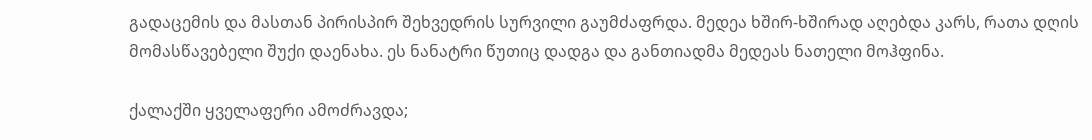გადაცემის და მასთან პირისპირ შეხვედრის სურვილი გაუმძაფრდა. მედეა ხშირ-ხშირად აღებდა კარს, რათა დღის მომასწავებელი შუქი დაენახა. ეს ნანატრი წუთიც დადგა და განთიადმა მედეას ნათელი მოჰფინა.

ქალაქში ყველაფერი ამოძრავდა;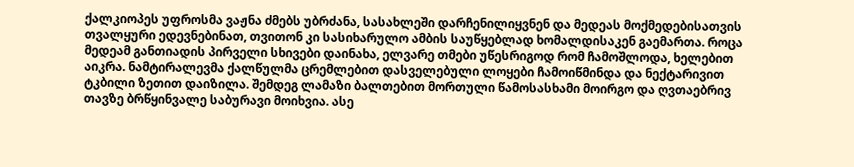ქალკიოპეს უფროსმა ვაჟნა ძმებს უბრძანა, სასახლეში დარჩენილიყვნენ და მედეას მოქმედებისათვის თვალყური ედევნებინათ, თვითონ კი სასიხარულო ამბის საუწყებლად ხომალდისაკენ გაემართა. როცა მედეამ განთიადის პირველი სხივები დაინახა, ელვარე თმები უწესრიგოდ რომ ჩამოშლოდა, ხელებით აიკრა. ნამტირალევმა ქალწულმა ცრემლებით დასველებული ლოყები ჩამოიწმინდა და ნექტარივით ტკბილი ზეთით დაიზილა. შემდეგ ლამაზი ბალთებით მორთული წამოსასხამი მოირგო და ღვთაებრივ თავზე ბრწყინვალე საბურავი მოიხვია. ასე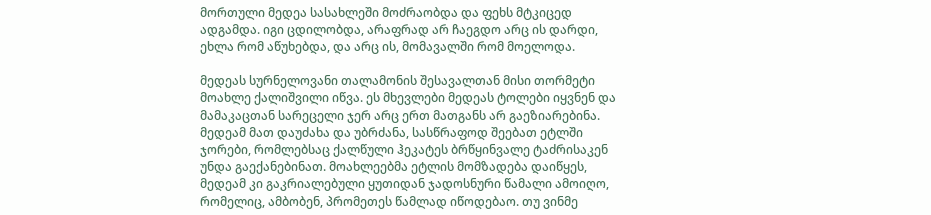მორთული მედეა სასახლეში მოძრაობდა და ფეხს მტკიცედ ადგამდა. იგი ცდილობდა, არაფრად არ ჩაეგდო არც ის დარდი, ეხლა რომ აწუხებდა, და არც ის, მომავალში რომ მოელოდა.

მედეას სურნელოვანი თალამონის შესავალთან მისი თორმეტი მოახლე ქალიშვილი იწვა. ეს მხევლები მედეას ტოლები იყვნენ და მამაკაცთან სარეცელი ჯერ არც ერთ მათგანს არ გაეზიარებინა. მედეამ მათ დაუძახა და უბრძანა, სასწრაფოდ შეებათ ეტლში ჯორები, რომლებსაც ქალწული ჰეკატეს ბრწყინვალე ტაძრისაკენ უნდა გაექანებინათ. მოახლეებმა ეტლის მომზადება დაიწყეს, მედეამ კი გაკრიალებული ყუთიდან ჯადოსნური წამალი ამოიღო, რომელიც, ამბობენ, პრომეთეს წამლად იწოდებაო. თუ ვინმე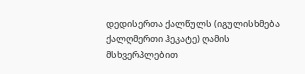დედისერთა ქალწულს (იგულისხმება ქალღმერთი ჰეკატე) ღამის მსხვერპლებით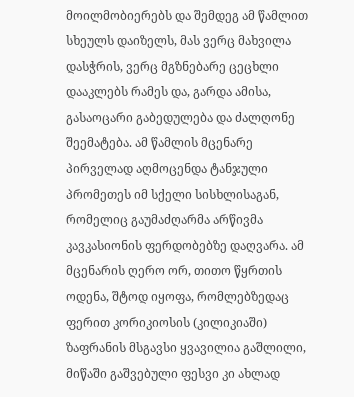მოილმობიერებს და შემდეგ ამ წამლით სხეულს დაიზელს, მას ვერც მახვილა დასჭრის, ვერც მგზნებარე ცეცხლი დააკლებს რამეს და, გარდა ამისა, გასაოცარი გაბედულება და ძალღონე შეემატება. ამ წამლის მცენარე პირველად აღმოცენდა ტანჯული პრომეთეს იმ სქელი სისხლისაგან, რომელიც გაუმაძღარმა არწივმა კავკასიონის ფერდობებზე დაღვარა. ამ მცენარის ღერო ორ, თითო წყრთის ოდენა, შტოდ იყოფა, რომლებზედაც ფერით კორიკიოსის (კილიკიაში) ზაფრანის მსგავსი ყვავილია გაშლილი, მიწაში გაშვებული ფესვი კი ახლად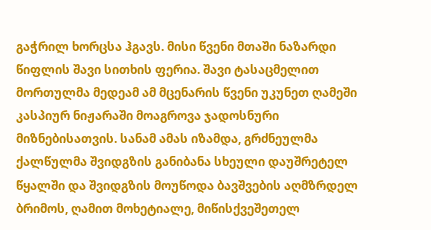გაჭრილ ხორცსა ჰგავს. მისი წვენი მთაში ნაზარდი წიფლის შავი სითხის ფერია. შავი ტასაცმელით მორთულმა მედეამ ამ მცენარის წვენი უკუნეთ ღამეში კასპიურ ნიჟარაში მოაგროვა ჯადოსნური მიზნებისათვის. სანამ ამას იზამდა, გრძნეულმა ქალწულმა შვიდგზის განიბანა სხეული დაუშრეტელ წყალში და შვიდგზის მოუწოდა ბავშვების აღმზრდელ ბრიმოს, ღამით მოხეტიალე, მიწისქვეშეთელ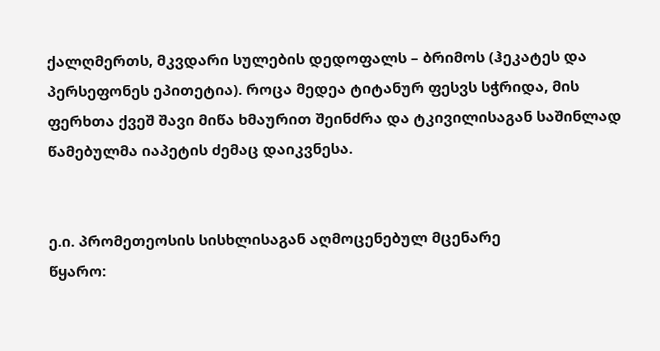ქალღმერთს, მკვდარი სულების დედოფალს – ბრიმოს (ჰეკატეს და პერსეფონეს ეპითეტია). როცა მედეა ტიტანურ ფესვს სჭრიდა, მის ფერხთა ქვეშ შავი მიწა ხმაურით შეინძრა და ტკივილისაგან საშინლად წამებულმა იაპეტის ძემაც დაიკვნესა.


ე.ი. პრომეთეოსის სისხლისაგან აღმოცენებულ მცენარე
წყარო: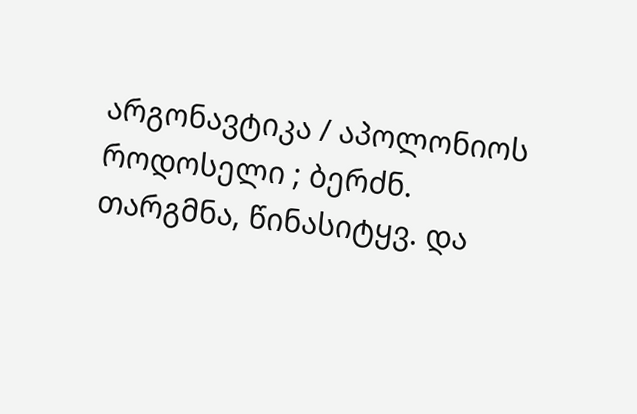არგონავტიკა / აპოლონიოს როდოსელი ; ბერძნ. თარგმნა, წინასიტყვ. და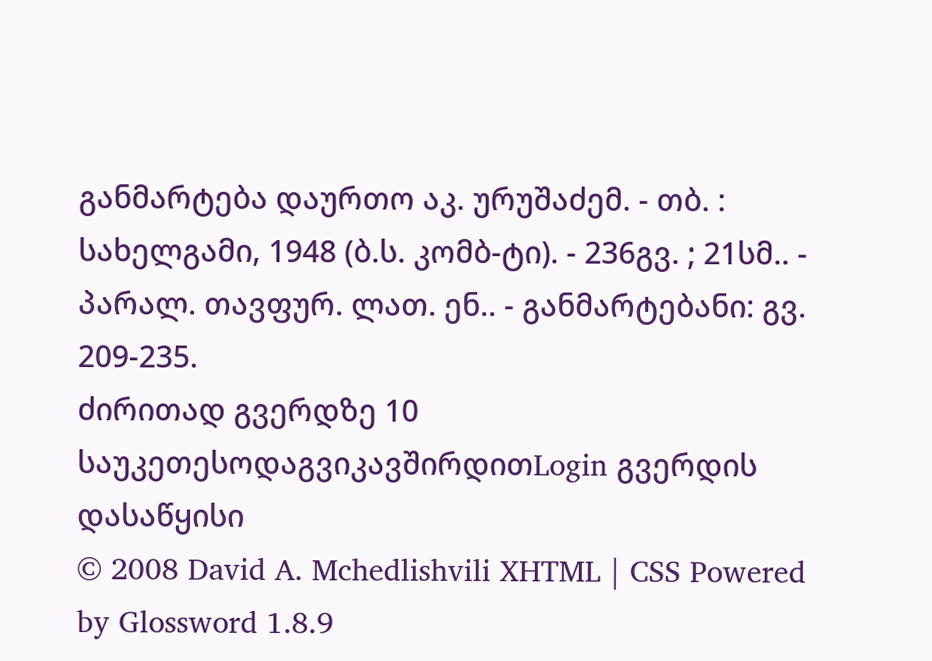განმარტება დაურთო აკ. ურუშაძემ. - თბ. : სახელგამი, 1948 (ბ.ს. კომბ-ტი). - 236გვ. ; 21სმ.. - პარალ. თავფურ. ლათ. ენ.. - განმარტებანი: გვ. 209-235.
ძირითად გვერდზე 10 საუკეთესოდაგვიკავშირდითLogin გვერდის დასაწყისი
© 2008 David A. Mchedlishvili XHTML | CSS Powered by Glossword 1.8.9